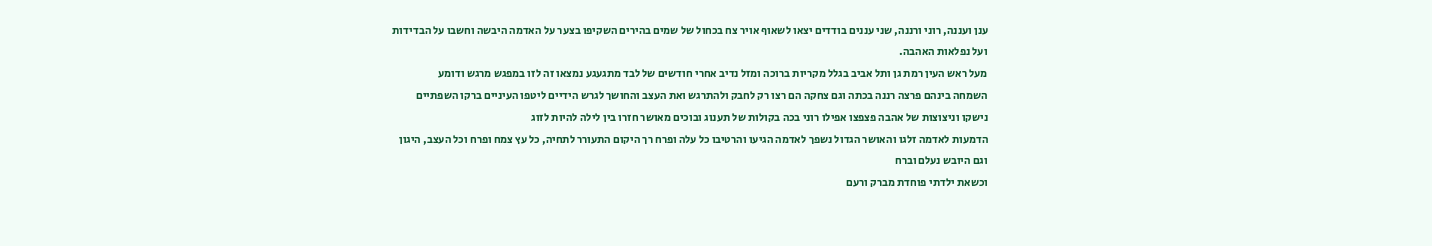ענן ועננה, רוני ורננה, שני עננים בודדים יצאו לשאוף אויר צח בכחול של שמים בהירים השקיפו בצער על האדמה היבשה וחשבו על הבדידות ועל נפלאות האהבה.
מעל ראש העין רמת גן ותל אביב בגלל מקריות ברוכה ומזל נדיב אחרי חודשים של לבד מתגעגע נמצאו זה לזו במפגש מרגש ודומע
השמחה בינהם פרצה רננה בכתה וגם צחקה הם רצו רק לחבק ולהתרגש ואת העצב והחושך לגרש הידיים ליטפו העיניים ברקו השפתיים נישקו וניצוצות של אהבה פצפצו אפילו רוני בכה בקולות של תענוג ובוכים מאושר חזרו בין לילה להיות לזוג
הדמעות לאדמה זלגו והאושר הגדול נשפך לאדמה הגיעו והרטיבו כל עלה ופרח רך היקום התעורר לתחיה, כל עץ צמח ופרח וכל העצב, היגון וגם היובש נעלם וברח
וכשאת ילדתי פוחדת מברק ורעם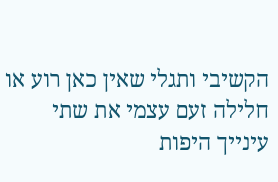הקשיבי ותגלי שאין כאן רוע או חלילה זעם עצמי את שתי עינייך היפות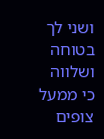ושני לך בטוחה ושלווה כי ממעל צופים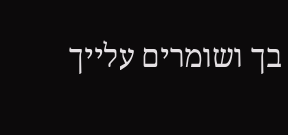בך ושומרים עלייך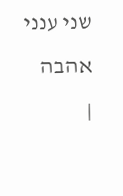שני ענני אהבה
|